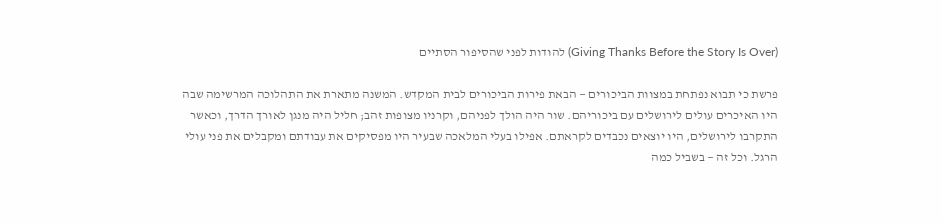(Giving Thanks Before the Story Is Over) להודות לפני שהסיפור הסתיים

פרשת כי תבוא נפתחת במצוות הביכורים — הבאת פירות הביכורים לבית המקדש. המשנה מתארת את התהלוכה המרשימה שבה היו האיכרים עולים לירושלים עם ביכוריהם. שור היה הולך לפניהם, וקרניו מצופות זהב; חליל היה מנגן לאורך הדרך, וכאשר התקרבו לירושלים, היו יוצאים נכבדים לקראתם. אפילו בעלי המלאכה שבעיר היו מפסיקים את עבודתם ומקבלים את פני עולי הרגל. וכל זה — בשביל כמה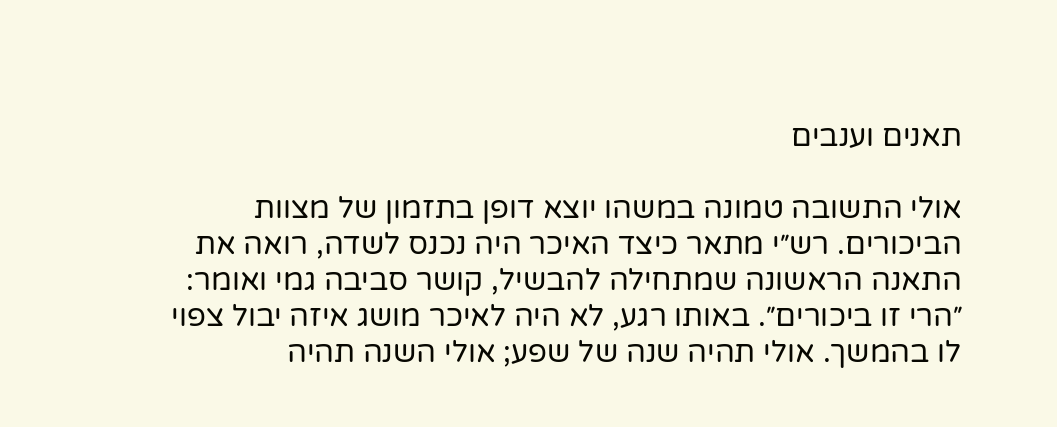תאנים וענבים

אולי התשובה טמונה במשהו יוצא דופן בתזמון של מצוות הביכורים. רש״י מתאר כיצד האיכר היה נכנס לשדה, רואה את התאנה הראשונה שמתחילה להבשיל, קושר סביבה גמי ואומר: ״הרי זו ביכורים״. באותו רגע, לא היה לאיכר מושג איזה יבול צפוי לו בהמשך. אולי תהיה שנה של שפע; אולי השנה תהיה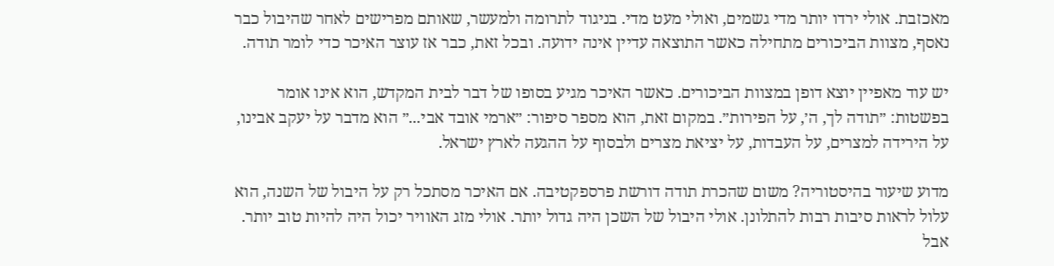מאכזבת. אולי ירדו יותר מדי גשמים, ואולי מעט מדי. בניגוד לתרומה ולמעשר, שאותם מפרישים לאחר שהיבול כבר נאסף, מצוות הביכורים מתחילה כאשר התוצאה עדיין אינה ידועה. ובכל זאת, כבר אז עוצר האיכר כדי לומר תודה.

יש עוד מאפיין יוצא דופן במצוות הביכורים. כאשר האיכר מגיע בסופו של דבר לבית המקדש, הוא אינו אומר בפשטות: ״תודה לך, ה׳, על הפירות״. במקום זאת, הוא מספר סיפור: ״ארמי אובד אבי...״ הוא מדבר על יעקב אבינו, על הירידה למצרים, על העבדות, על יציאת מצרים ולבסוף על ההגעה לארץ ישראל.

מדוע שיעור בהיסטוריה? משום שהכרת תודה דורשת פרספקטיבה. אם האיכר מסתכל רק על היבול של השנה, הוא עלול לראות סיבות רבות להתלונן. אולי היבול של השכן היה גדול יותר. אולי מזג האוויר יכול היה להיות טוב יותר. אבל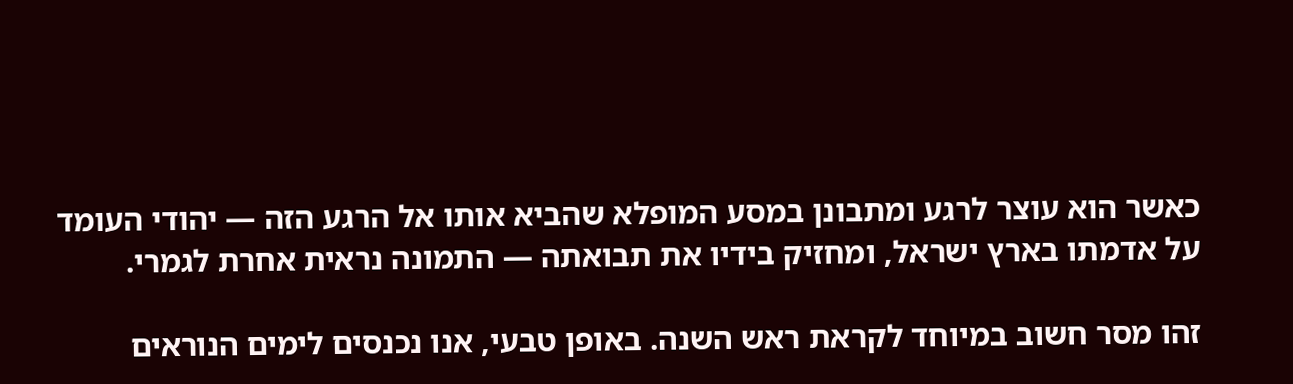כאשר הוא עוצר לרגע ומתבונן במסע המופלא שהביא אותו אל הרגע הזה — יהודי העומד על אדמתו בארץ ישראל, ומחזיק בידיו את תבואתה — התמונה נראית אחרת לגמרי.

זהו מסר חשוב במיוחד לקראת ראש השנה. באופן טבעי, אנו נכנסים לימים הנוראים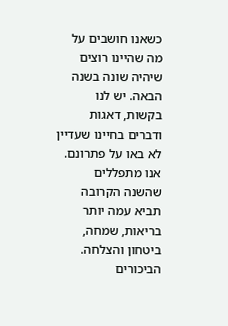כשאנו חושבים על מה שהיינו רוצים שיהיה שונה בשנה הבאה. יש לנו בקשות, דאגות ודברים בחיינו שעדיין לא באו על פתרונם. אנו מתפללים שהשנה הקרובה תביא עמה יותר בריאות, שמחה, ביטחון והצלחה. הביכורים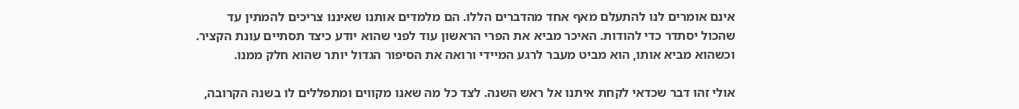אינם אומרים לנו להתעלם מאף אחד מהדברים הללו. הם מלמדים אותנו שאיננו צריכים להמתין עד שהכול יסתדר כדי להודות. האיכר מביא את הפרי הראשון עוד לפני שהוא יודע כיצד תסתיים עונת הקציר. וכשהוא מביא אותו, הוא מביט מעבר לרגע המיידי ורואה את הסיפור הגדול יותר שהוא חלק ממנו.

אולי זהו דבר שכדאי לקחת איתנו אל ראש השנה. לצד כל מה שאנו מקווים ומתפללים לו בשנה הקרובה,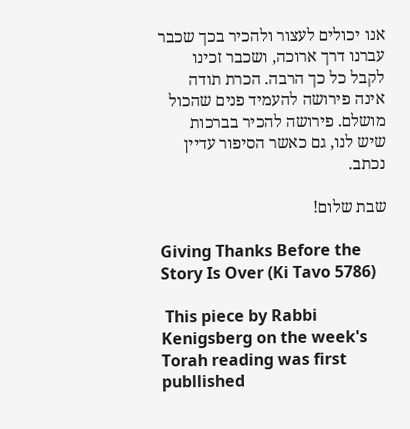אנו יכולים לעצור ולהכיר בכך שכבר עברנו דרך ארוכה, ושכבר זכינו לקבל כל כך הרבה. הכרת תודה אינה פירושה להעמיד פנים שהכול מושלם. פירושה להכיר בברכות שיש לנו, גם כאשר הסיפור עדיין נכתב.

שבת שלום!

Giving Thanks Before the Story Is Over (Ki Tavo 5786)

 This piece by Rabbi Kenigsberg on the week's Torah reading was first publlished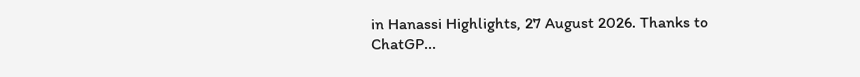in Hanassi Highlights, 27 August 2026. Thanks to ChatGP...